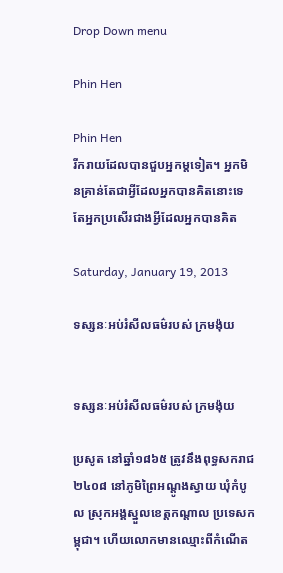Drop Down menu

Phin Hen

Phin Hen
រីករាយដែលបានជួបអ្នកម្តទៀត។ អ្នកមិនគ្រាន់តែជាអ្វីដែលអ្នកបានគិតនោះទេ តែអ្នកប្រសើរជាងអ្វីដែលអ្នកបានគិត

Saturday, January 19, 2013

ទស្សនៈអប់រំសីលធម៌របស់ ក្រមង៉ុយ


ទស្សនៈអប់រំសីលធម៌របស់ ក្រមង៉ុយ

ប្រសូត នៅឆ្នាំ១៨៦៥ ត្រូវនឹងពុទ្ធសករាជ ២៤០៨ នៅភូមិព្រៃអណ្ដូងស្វាយ ឃុំកំបូល ស្រុកអង្គស្នួលខេត្តកណ្ដាល ប្រទេសកម្ពុជា។ ហើយលោកមានឈ្មោះពីកំណើត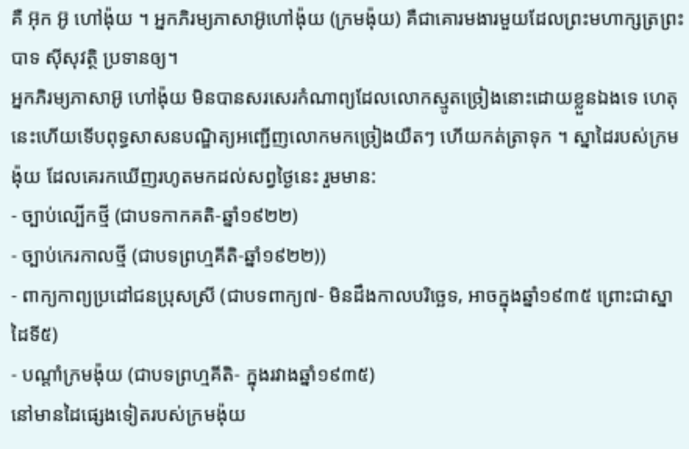គឺ អ៊ុក អ៊ូ ហៅង៉ុយ ។ អ្នកភិរម្យភាសាអ៊ូហៅង៉ុយ (ក្រមង៉ុយ) គឺជាគោរមងារមួយដែលព្រះមហាក្សត្រព្រះបាទ ស៊ីសុវត្ថិ ប្រទានឲ្យ។
អ្នកភិរម្យភាសាអ៊ូ ហៅង៉ុយ មិនបានសរសេរកំណាព្យដែលលោកស្មូតច្រៀងនោះដោយខ្លួនឯងទេ ហេតុនេះហើយទើបពុទ្ធសាសនបណ្ឌិត្យអញ្ជើញលោកមកច្រៀងយឺតៗ ហើយកត់ត្រាទុក ។ ស្នាដៃរបស់ក្រមង៉ុយ ដែលគេរកឃើញរហូតមកដល់សព្វថ្ងៃនេះ រួមមាន:
- ច្បាប់ល្បើកថ្មី (ជាបទកាកគតិ-ឆ្នាំ១៩២២)
- ច្បាប់កេរកាលថ្មី (ជាបទព្រហ្មគីតិ-ឆ្នាំ១៩២២))
- ពាក្យកាព្យប្រដៅជនប្រុសស្រី (ជាបទពាក្យ៧- មិនដឹងកាលបរិច្ឆេទ, អាចក្នុងឆ្នាំ១៩៣៥ ព្រោះជាស្នាដៃទី៥)
- បណ្ដាំក្រមង៉ុយ (ជាបទព្រហ្មគីតិ- ក្នុងរវាងឆ្នាំ១៩៣៥)
នៅមានដៃផ្សេងទៀតរបស់ក្រមង៉ុយ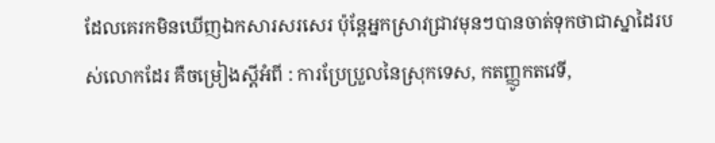ដែលគេរកមិនឃើញឯកសារសរសេរ ប៉ុន្តែអ្នកស្រាវជ្រាវមុនៗបានចាត់ទុកថាជាស្នាដៃរបស់លោកដែរ គឺចម្រៀងស្ដីអំពី : ការប្រែប្រួលនៃស្រុកទេស, កតញ្ញូកតវេទី,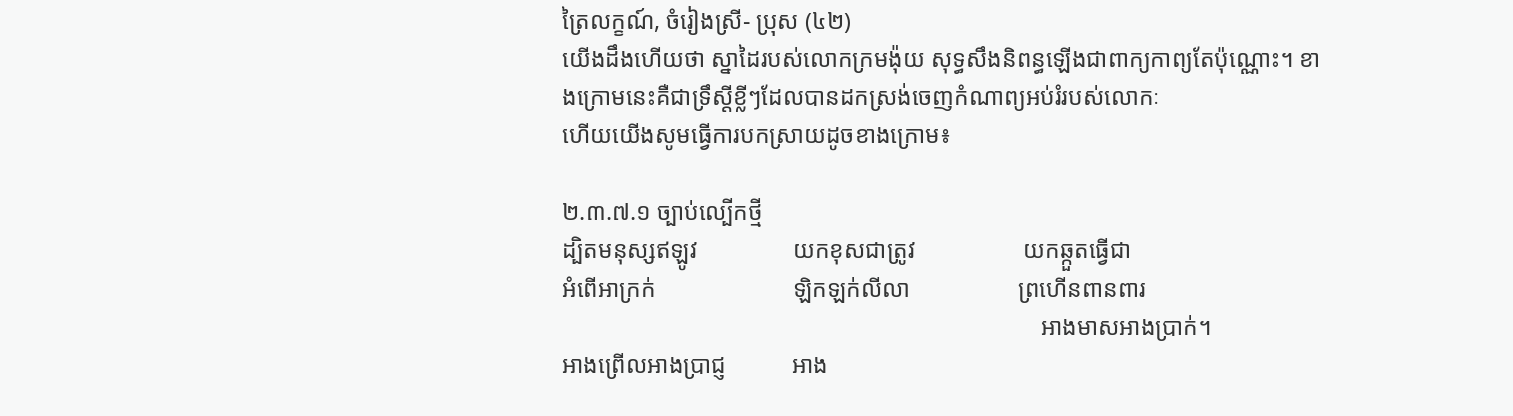ត្រៃលក្ខណ៍, ចំរៀងស្រី- ប្រុស (៤២)
យើងដឹងហើយថា ស្នាដៃរបស់លោកក្រមង៉ុយ សុទ្ធសឹងនិពន្ធឡើងជាពាក្យកាព្យតែប៉ុណ្ណោះ។ ខាងក្រោមនេះគឺជាទ្រឹស្ដីខ្លីៗដែលបានដកស្រង់ចេញកំណាព្យអប់រំរបស់លោកៈ
ហើយយើងសូមធ្វើការបកស្រាយដូចខាងក្រោម៖

២.៣.៧.១ ច្បាប់ល្បើកថ្មី
ដ្បិតមនុស្សឥឡូវ                យកខុសជាត្រូវ                  យកឆ្កួតធ្វើជា
អំពើអាក្រក់                       ឡិកឡក់លីលា                  ព្រហើនពានពារ
                                                                                អាងមាសអាងប្រាក់។
អាងព្រើលអាងប្រាជ្ញ           អាង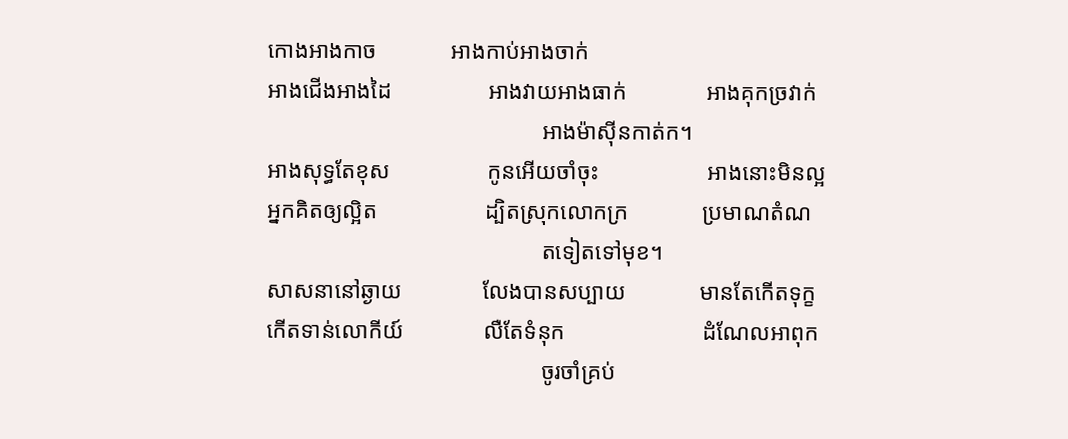កោងអាងកាច             អាងកាប់អាងចាក់
អាងជើងអាងដៃ                 អាងវាយអាងធាក់              អាងគុកច្រវាក់
                                                អាងម៉ាស៊ីនកាត់ក។
អាងសុទ្ធតែខុស                 កូនអើយចាំចុះ                   អាងនោះមិនល្អ
អ្នកគិតឲ្យល្អិត                   ដ្បិតស្រុកលោកក្រ             ប្រមាណតំណ
                                                តទៀតទៅមុខ។
សាសនានៅឆ្ងាយ              លែងបានសប្បាយ             មានតែកើតទុក្ខ
កើតទាន់លោកីយ៍              លឺតែទំនុក                        ដំណែលអាពុក
                                                ចូរចាំគ្រប់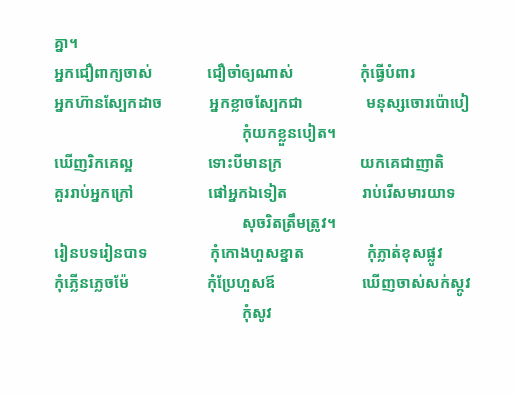គ្នា។
អ្នកជឿពាក្យចាស់              ជឿចាំឲ្យណាស់                 កុំធ្វើបំពារ
អ្នកហ៊ានស្បែកដាច            អ្នកខ្លាចស្បែកជា                មនុស្សចោរប៉ោបៀ
                                                កុំយកខ្លួនបៀត។
ឃើញរិកគេល្អ                   ទោះបីមានក្រ                    យកគេជាញាតិ
គួររាប់អ្នកក្រៅ                   ផៅអ្នកឯទៀត                   រាប់រើសមារយាទ
                                                សុចរិតត្រឹមត្រូវ។
រៀនបទរៀនបាទ                កុំកោងហួសខ្នាត                កុំភ្លាត់ខុសផ្លូវ
កុំភ្លើនភ្លេចម៉ែ                    កុំប្រែហួសឪ                      ឃើញចាស់សក់ស្កូវ
                                                កុំសូវ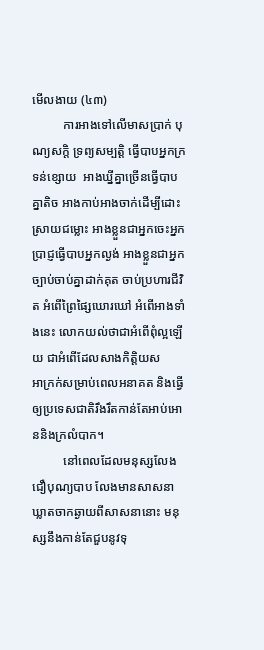មើលងាយ (៤៣)
          ការអាងទៅលើមាសប្រាក់ បុណ្យសក្តិ ទ្រព្យសម្បត្តិ ធ្វើបាបអ្នកក្រទន់ខ្សោយ  អាងឃ្នីគ្នាច្រើនធ្វើបាបគ្នាតិច អាងកាប់អាងចាក់ដើម្បីដោះស្រាយជម្លោះ អាងខ្លួនជាអ្នកចេះអ្នកប្រាជ្ញធ្វើបាបអ្នកល្ងង់ អាងខ្លួនជាអ្នកច្បាប់ចាប់គ្នាដាក់គុត ចាប់ប្រហារជីវិត អំពើព្រៃផ្សៃឃោរឃៅ អំពើអាងទាំងនេះ លោកយល់ថាជាអំពើពុំល្អឡើយ ជាអំពើដែលសាងកិត្តិយស
អាក្រក់សម្រាប់ពេលអនាគត និងធ្វើឲ្យប្រទេសជាតិរឹងរឹតកាន់តែអាប់អោននិងក្រលំបាក។
          នៅពេលដែលមនុស្សលែងជឿបុណ្យបាប លែងមានសាសនា ឃ្លាតចាកឆ្ងាយពីសាសនានោះ មនុស្សនឹងកាន់តែជួបនូវទុ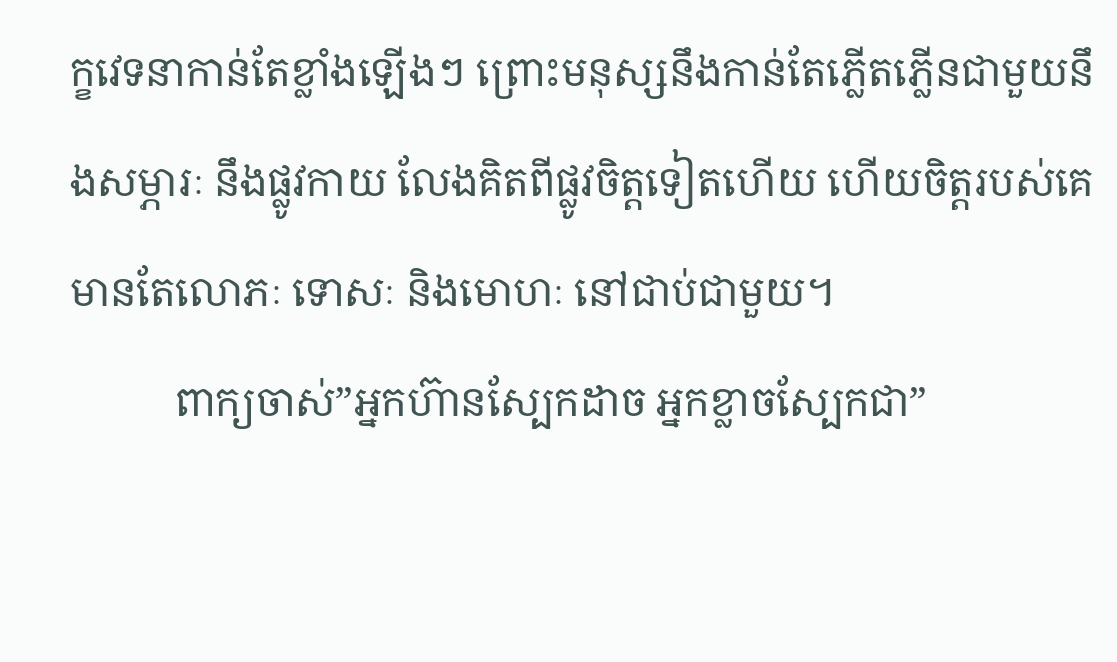ក្ខវេទនាកាន់តែខ្លាំងឡើងៗ ព្រោះមនុស្សនឹងកាន់តែភ្លើតភ្លើនជាមួយនឹងសម្ភារៈ នឹងផ្លូវកាយ លែងគិតពីផ្លូវចិត្តទៀតហើយ ហើយចិត្តរបស់គេមានតែលោភៈ ទោសៈ និងមោហៈ នៅជាប់ជាមួយ។
          ពាក្យចាស់”អ្នកហ៊ានស្បែកដាច អ្នកខ្លាចស្បែកជា”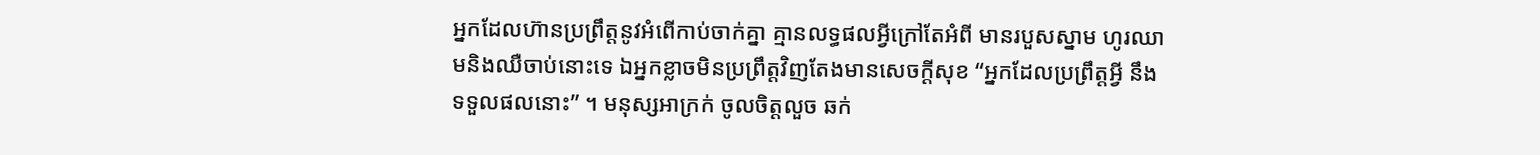អ្នកដែលហ៊ានប្រព្រឹត្តនូវអំពើកាប់ចាក់គ្នា គ្មានលទ្ធផលអ្វីក្រៅតែអំពី មានរបួសស្នាម ហូរឈាមនិងឈឺចាប់នោះទេ ឯអ្នកខ្លាចមិនប្រព្រឹត្តវិញតែងមានសេចក្ដីសុខ “អ្នកដែលប្រព្រឹត្តអ្វី នឹងទទួលផលនោះ” ។ មនុស្សអាក្រក់ ចូលចិត្តលួច ឆក់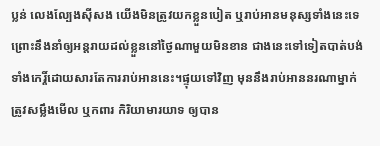ប្លន់ លេងល្បែងស៊ីសង យើងមិនត្រូវយកខ្លួនបៀត ឬរាប់អានមនុស្សទាំងនេះទេ ព្រោះនឹងនាំឲ្យអន្តរាយដល់ខ្លួននៅថ្ងៃណាមួយមិនខាន ជាងនេះទៅទៀតបាត់បង់ទាំងកេរ្តិ៍ដោយសារតែការរាប់អាននេះ។ផ្ទុយទៅវិញ មុននឹងរាប់អាននរណាម្នាក់ត្រូវសម្លឹងមើល ឬកពារ កិរិយាមារយាទ ឲ្យបាន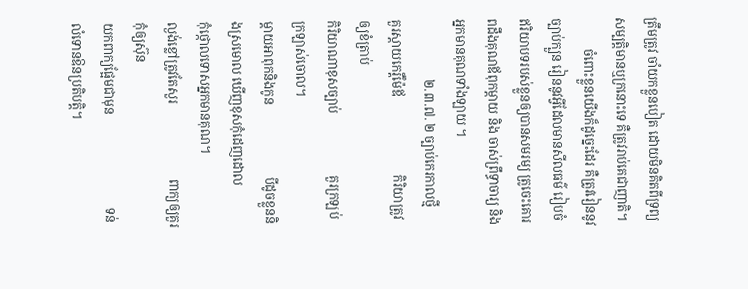ត្រឹមត្រូវ ចាំយកខ្លួនបៀត ដោយមិនគិតពីទ្រព្យសម្បត្តិមានឬក្រនោះទេ គឺត្រូវរាប់គេជាញាតិ។
          ចំពោះខ្លួនយើងក៏ដូច្នេះដែរ គឺត្រូវរៀននូវច្បាប់ក្បួន រៀននូវអ្វីដែលមានសីលធម៌ រៀបចំឥរិយាបទរបស់ខ្លួនឲ្យបានសមរម្យ ត្រូចេះគោរពដឹងគុណឪពុកម្ដាយ និង ចាស់ព្រឹទ្ធាចារ្យ និងអ្នកមានគុណទាំងឡាយ ។
                   ២.៣.៧. ២ ច្បាប់កេរកាលថ្មី
គួរស្ដាយកេរ្ដិ៍ម៉ែឪ                         កិរិយាត្រូវឲ្យខំត្រាប់
កិរិយាណាខុសច្បាប់                    គួរក្រឡប់ក្រឡាស់ចោល។
ម្ដាយអាពុកនិងកូន                       បីដូចខ្លួននិងស្រមោល ឃើញខុសកុំដេញដោល             កុំថ្កោលទោសអ្នកមានគុណ។
ល្ងង់ខ្លៅត្រូវតែសួរ                        ពាក្យឲ្យគួរកុំឲ្យស៊ុន
យកពាក្យផ្អែមជាមុន                              ទន់លំទោនឱនប្រតិបត្ដិ។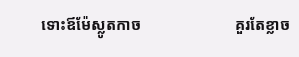ទោះឪម៉ែស្លូតកាច                        គួរតែខ្លាច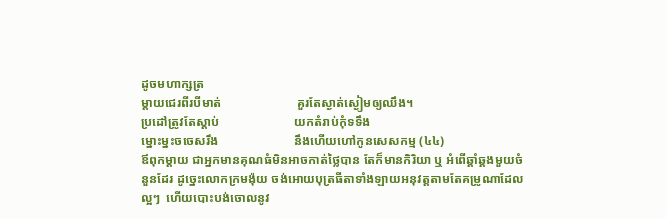ដូចមហាក្សត្រ
ម្ដាយជេរពីរបីមាត់                        គួរតែស្ងាត់ស្ងៀមឲ្យឈឹង។
ប្រដៅត្រូវតែស្ដាប់                        យកតំរាប់កុំទទឹង
ម្នោះម្នះចចេសរឹង                        នឹងហើយហៅកូនសេសកម្ម (៤៤)
ឪពុកម្ដាយ ជាអ្នកមានគុណធំមិនអាចកាត់ថ្លៃបាន តែក៏មានកិរិយា ឬ អំពើឆ្គាំឆ្គងមួយចំនួនដែរ ដូច្នេះលោកក្រមង៉ុយ ចង់អោយបុត្រធីតាទាំងឡាយអនុវត្តតាមតែគម្រូណាដែលល្អៗ  ហើយបោះបង់ចោលនូវ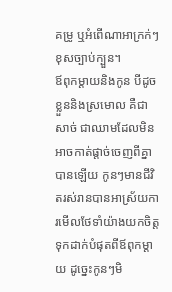គម្រូ ឬអំពើណាអាក្រក់ៗខុសច្បាប់ក្បួន។
ឪពុកម្ដាយនិងកូន បីដូចខ្លួននិងស្រមោល គឺជាសាច់ ជាឈាមដែលមិនអាចកាត់ផ្ដាច់ចេញពីគ្នាបានឡើយ កូនៗមានជីវិតរស់រានបានអាស្រ័យការមើលថែទាំយ៉ាងយកចិត្តទុកដាក់បំផុតពីឪពុកម្ដាយ ដូច្នេះកូនៗមិ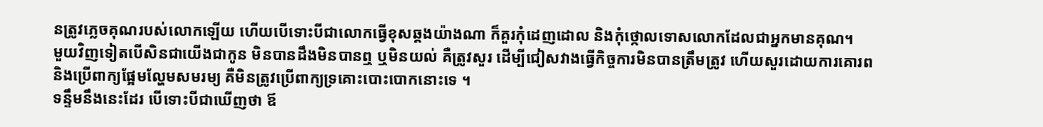នត្រូវភ្លេចគុណរបស់លោកឡើយ ហើយបើទោះបីជាលោកធ្វើខុសឆ្គងយ៉ាងណា ក៏គួរកុំដេញដោល និងកុំថ្កោលទោសលោកដែលជាអ្នកមានគុណ។
មួយវិញទៀតបើសិនជាយើងជាកូន មិនបានដឹងមិនបានឮ ឬមិនយល់ គឺត្រូវសួរ ដើម្បីជៀសវាងធ្វើកិច្ចការមិនបានត្រឹមត្រូវ ហើយសួរដោយការគោរព និងប្រើពាក្យផ្អែមល្ហែមសមរម្យ គឺមិនត្រូវប្រើពាក្យទ្រគោះបោះបោកនោះទេ ។
ទន្ទឹមនឹងនេះដែរ បើទោះបីជាឃើញថា ឪ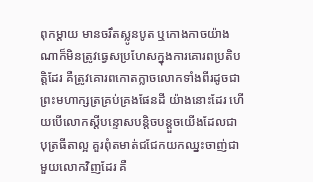ពុកម្ដាយ មានចរឹតស្លូនបូត ឬកោងកាចយ៉ាងណាក៏មិនត្រូវធ្វេសប្រហែសក្នុងការគោរពប្រតិបត្តិដែរ គឺត្រូវគោរពកោតក្លាចលោកទាំងពីរដូចជាព្រះមហាក្សត្រគ្រប់គ្រងផែនដី យ៉ាងនោះដែរ ហើយបើលោកស្ដីបន្ទោសបន្តិចបន្តួចយើងដែលជាបុត្រធីតាល្អ គួរពុំតមាត់ជជែកយកឈ្នះចាញ់ជាមួយលោកវិញដែរ គឺ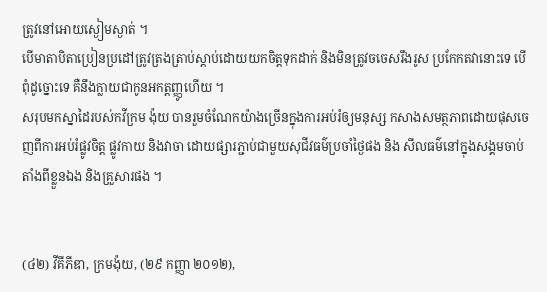ត្រូវនៅអោយស្ងៀមស្ងាត់ ។
បើមាតាបិតាប្រៀនប្រដៅត្រូវត្រងត្រាប់ស្ដាប់ដោយយកចិត្តទុកដាក់ និងមិនត្រូវចចេសរឹងរូស ប្រកែកតវានោះទេ បើពុំដូច្នោះទេ គឺនឹងក្លាយជាកូនអកត្តញ្ញូហើយ ។
សរុបមកស្នាដៃរបស់កវីក្រម ង៉ុយ បានរួមចំណែកយ៉ាងច្រើនក្នុងការអប់រំឲ្យមនុស្ស កសាងសមត្ថភាពដោយផុសចេញពីការអប់រំផ្លូវចិត្ត ផ្លូវកាយ និងវាចា ដោយផ្សារភ្ជាប់ជាមួយសុជីវធម៌ប្រចាំថ្ងៃផង និង សីលធម៌នៅក្នុងសង្គមចាប់តាំងពីខ្លួនឯង និងគ្រួសារផង ។


(៤២) វីគីភីឌា, ក្រមង៉ុយ, (២៩ កញ្ញា ២០១២),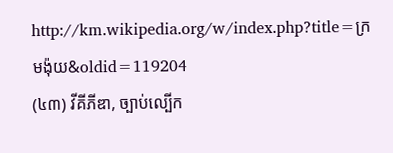http://km.wikipedia.org/w/index.php?title=ក្រមង៉ុយ&oldid=119204
(៤៣) វីគីភីឌា, ច្បាប់ល្បើក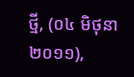ថ្មី, (០៤ មិថុនា ២០១១),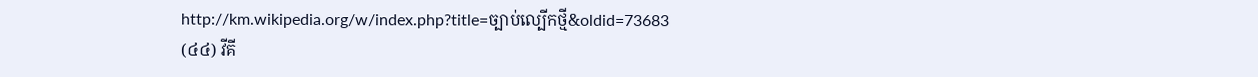http://km.wikipedia.org/w/index.php?title=ច្បាប់ល្បើកថ្មី&oldid=73683
(៤៤) វីគី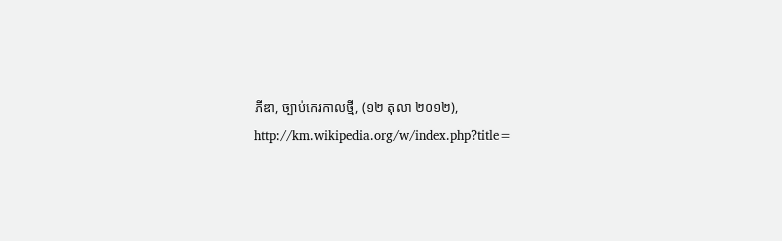ភីឌា, ច្បាប់កេរកាលថ្មី, (១២ តុលា ២០១២), http://km.wikipedia.org/w/index.php?title=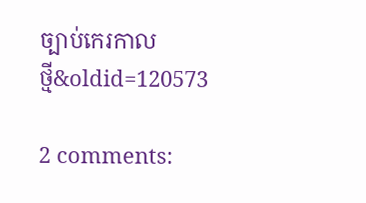ច្បាប់កេរកាលថ្មី&oldid=120573

2 comments: